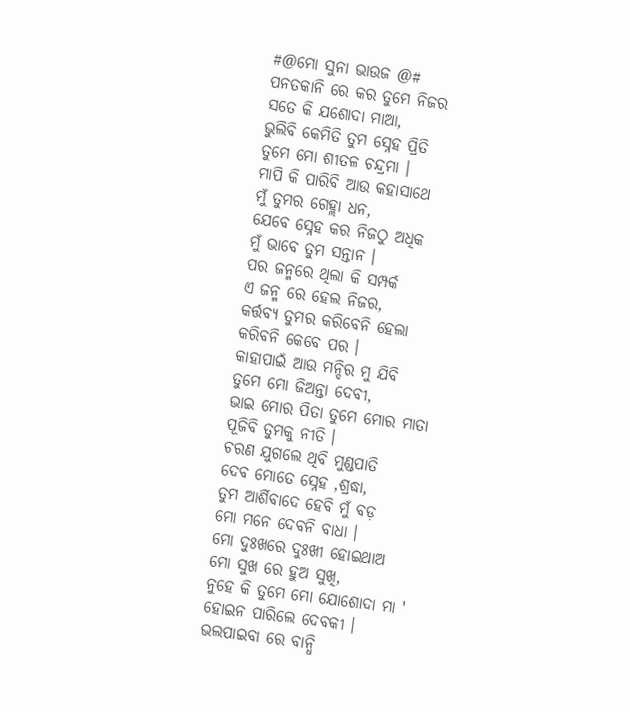#@ମୋ ସୁନା ଭାଉଜ @#
ପନତକାନି ରେ କର ତୁମେ ନିଜର
ସତେ କି ଯଶୋଦା ମାଆ,
ଭୁଲିବି କେମିତି ତୁମ ସ୍ନେହ ପ୍ରିତି
ତୁମେ ମୋ ଶୀତଳ ଚନ୍ଦ୍ରମା ।
ମାପି କି ପାରିବି ଆଉ କହାସାଥେ
ମୁଁ ତୁମର ଗେହ୍ଲା ଧନ,
ଯେବେ ସ୍ନେହ କର ନିଜଠୁ ଅଧିକ
ମୁଁ ଭାବେ ତୁମ ସନ୍ତାନ ।
ପର ଜନ୍ମରେ ଥିଲା କି ସମ୍ପର୍କ
ଏ ଜନ୍ମ ରେ ହେଲ ନିଜର,
କର୍ତ୍ତବ୍ୟ ତୁମର କରିବେନି ହେଲା
କରିବନି କେବେ ପର ।
କାହାପାଇଁ ଆଉ ମନ୍ଦିର ମୁ ଯିବି
ତୁମେ ମୋ ଜିଅନ୍ତା ଦେବୀ,
ଭାଇ ମୋର ପିତା ତୁମେ ମୋର ମାତା
ପୂଜିବି ତୁମକୁ ନୀତି ।
ଚରଣ ଯୁଗଲେ ଥିବି ମୁଣ୍ଡପାତି
ଦେବ ମୋତେ ସ୍ନେହ ,ଶ୍ରଦ୍ଧା,
ତୁମ ଆର୍ଶିବାଦେ ହେବି ମୁଁ ବଡ଼
ମୋ ମନେ ଦେବନି ବାଧା ।
ମୋ ଦୁଃଖରେ ଦୁଃଖୀ ହୋଇଥାଅ
ମୋ ସୁଖ ରେ ହୁଅ ସୁଖି,
ନୁହେ କି ତୁମେ ମୋ ଯୋଶୋଦା ମା '
ହୋଇନ ପାରିଲେ ଦେବକୀ ।
ଭଲପାଇବା ରେ ବାନ୍ଧି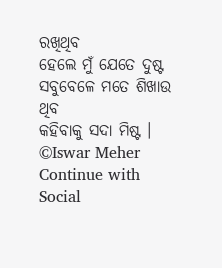ରଖିଥିବ
ହେଲେ ମୁଁ ଯେତେ ଦୁଷ୍ଟ
ସବୁବେଳେ ମତେ ଶିଖାଉ ଥିବ
କହିବାକୁ ସଦା ମିଷ୍ଟ ।
©Iswar Meher
Continue with Social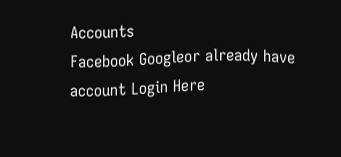Accounts
Facebook Googleor already have account Login Here